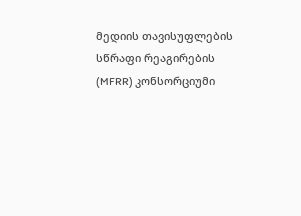მედიის თავისუფლების სწრაფი რეაგირების (MFRR) კონსორციუმი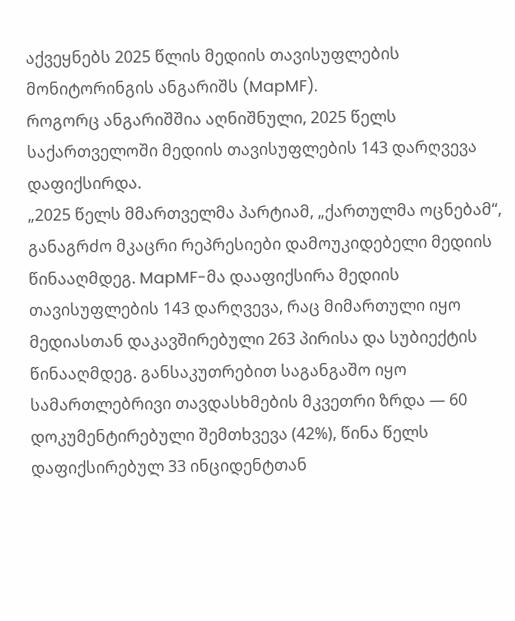აქვეყნებს 2025 წლის მედიის თავისუფლების მონიტორინგის ანგარიშს (MapMF).
როგორც ანგარიშშია აღნიშნული, 2025 წელს საქართველოში მედიის თავისუფლების 143 დარღვევა დაფიქსირდა.
„2025 წელს მმართველმა პარტიამ, „ქართულმა ოცნებამ“, განაგრძო მკაცრი რეპრესიები დამოუკიდებელი მედიის წინააღმდეგ. MapMF-მა დააფიქსირა მედიის თავისუფლების 143 დარღვევა, რაც მიმართული იყო მედიასთან დაკავშირებული 263 პირისა და სუბიექტის წინააღმდეგ. განსაკუთრებით საგანგაშო იყო სამართლებრივი თავდასხმების მკვეთრი ზრდა — 60 დოკუმენტირებული შემთხვევა (42%), წინა წელს დაფიქსირებულ 33 ინციდენტთან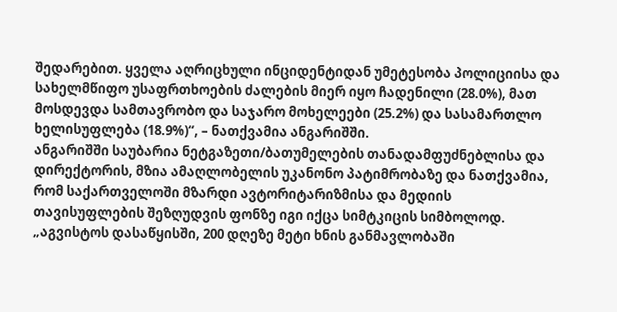შედარებით. ყველა აღრიცხული ინციდენტიდან უმეტესობა პოლიციისა და სახელმწიფო უსაფრთხოების ძალების მიერ იყო ჩადენილი (28.0%), მათ მოსდევდა სამთავრობო და საჯარო მოხელეები (25.2%) და სასამართლო ხელისუფლება (18.9%)“, – ნათქვამია ანგარიშში.
ანგარიშში საუბარია ნეტგაზეთი/ბათუმელების თანადამფუძნებლისა და დირექტორის, მზია ამაღლობელის უკანონო პატიმრობაზე და ნათქვამია, რომ საქართველოში მზარდი ავტორიტარიზმისა და მედიის თავისუფლების შეზღუდვის ფონზე იგი იქცა სიმტკიცის სიმბოლოდ.
„აგვისტოს დასაწყისში, 200 დღეზე მეტი ხნის განმავლობაში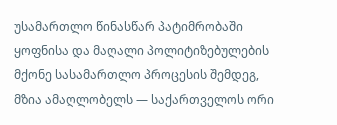უსამართლო წინასწარ პატიმრობაში ყოფნისა და მაღალი პოლიტიზებულების მქონე სასამართლო პროცესის შემდეგ, მზია ამაღლობელს — საქართველოს ორი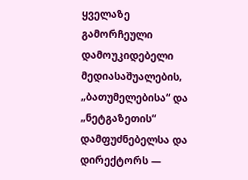ყველაზე გამორჩეული დამოუკიდებელი მედიასაშუალების, „ბათუმელებისა“ და „ნეტგაზეთის“ დამფუძნებელსა და დირექტორს —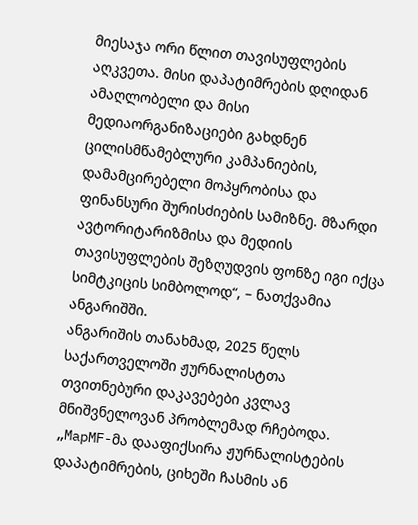მიესაჯა ორი წლით თავისუფლების აღკვეთა. მისი დაპატიმრების დღიდან ამაღლობელი და მისი მედიაორგანიზაციები გახდნენ ცილისმწამებლური კამპანიების, დამამცირებელი მოპყრობისა და ფინანსური შურისძიების სამიზნე. მზარდი ავტორიტარიზმისა და მედიის თავისუფლების შეზღუდვის ფონზე იგი იქცა სიმტკიცის სიმბოლოდ“, – ნათქვამია ანგარიშში.
ანგარიშის თანახმად, 2025 წელს საქართველოში ჟურნალისტთა თვითნებური დაკავებები კვლავ მნიშვნელოვან პრობლემად რჩებოდა.
„MapMF-მა დააფიქსირა ჟურნალისტების დაპატიმრების, ციხეში ჩასმის ან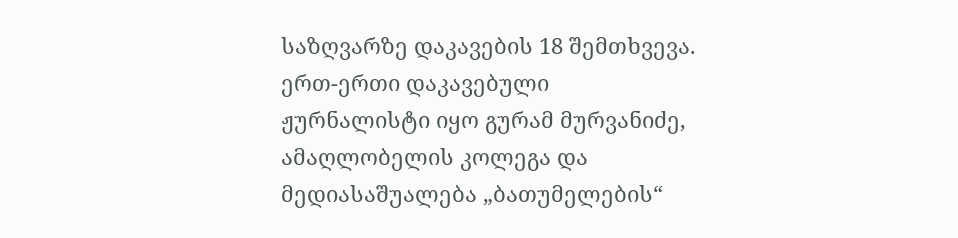საზღვარზე დაკავების 18 შემთხვევა. ერთ-ერთი დაკავებული ჟურნალისტი იყო გურამ მურვანიძე, ამაღლობელის კოლეგა და მედიასაშუალება „ბათუმელების“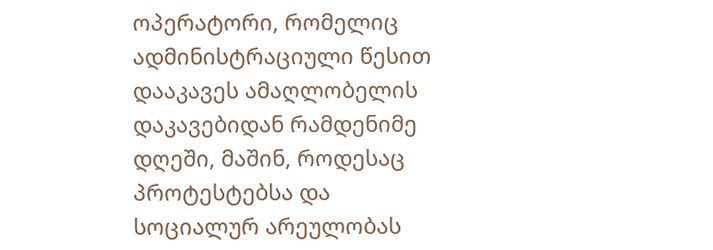ოპერატორი, რომელიც ადმინისტრაციული წესით დააკავეს ამაღლობელის დაკავებიდან რამდენიმე დღეში, მაშინ, როდესაც პროტესტებსა და სოციალურ არეულობას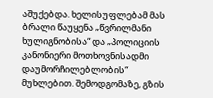აშუქებდა. ხელისუფლებამ მას ბრალი წაუყენა „წვრილმანი ხულიგნობისა“ და „პოლიციის კანონიერი მოთხოვნისადმი დაუმორჩილებლობის“ მუხლებით. შემოდგომაზე, გზის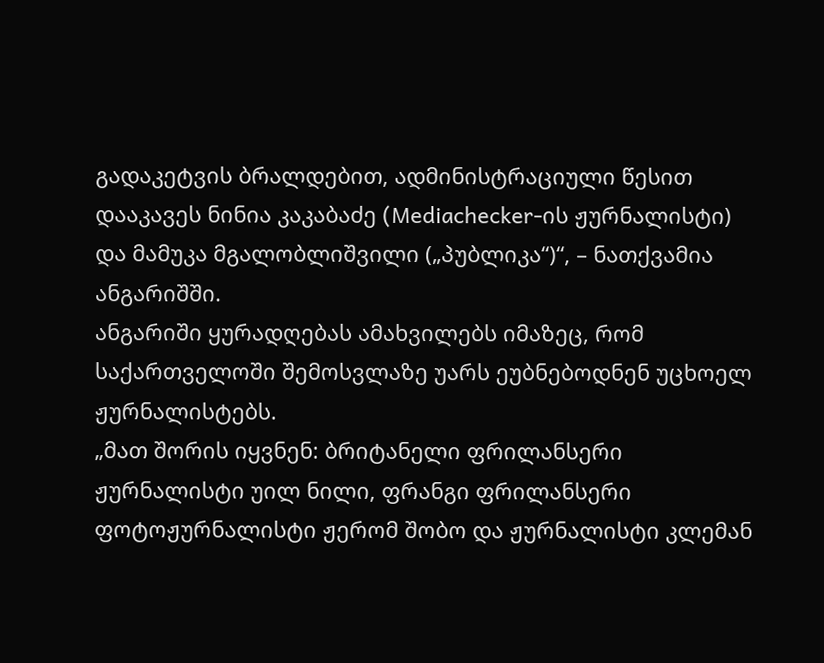გადაკეტვის ბრალდებით, ადმინისტრაციული წესით დააკავეს ნინია კაკაბაძე (Mediachecker-ის ჟურნალისტი) და მამუკა მგალობლიშვილი („პუბლიკა“)“, – ნათქვამია ანგარიშში.
ანგარიში ყურადღებას ამახვილებს იმაზეც, რომ საქართველოში შემოსვლაზე უარს ეუბნებოდნენ უცხოელ ჟურნალისტებს.
„მათ შორის იყვნენ: ბრიტანელი ფრილანსერი ჟურნალისტი უილ ნილი, ფრანგი ფრილანსერი ფოტოჟურნალისტი ჟერომ შობო და ჟურნალისტი კლემან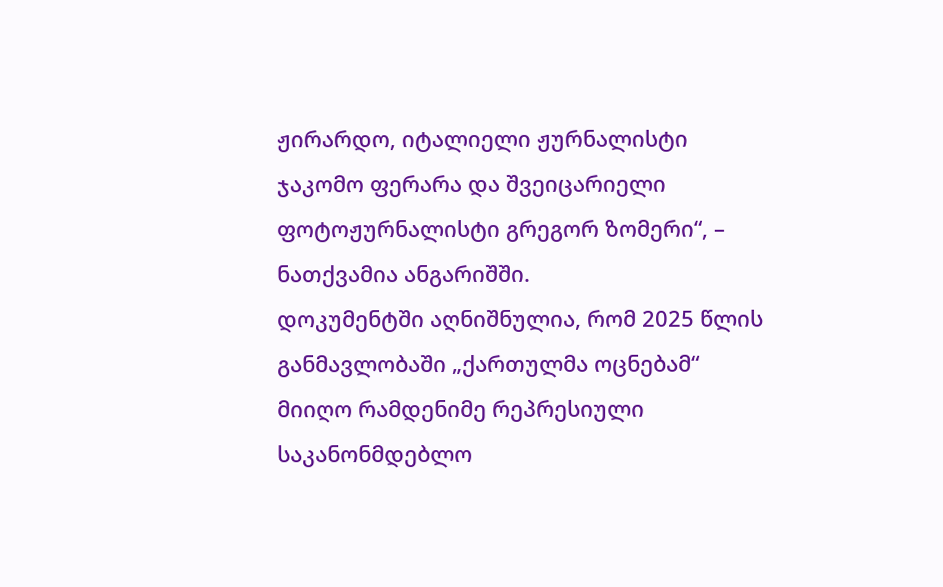ჟირარდო, იტალიელი ჟურნალისტი ჯაკომო ფერარა და შვეიცარიელი ფოტოჟურნალისტი გრეგორ ზომერი“, – ნათქვამია ანგარიშში.
დოკუმენტში აღნიშნულია, რომ 2025 წლის განმავლობაში „ქართულმა ოცნებამ“ მიიღო რამდენიმე რეპრესიული საკანონმდებლო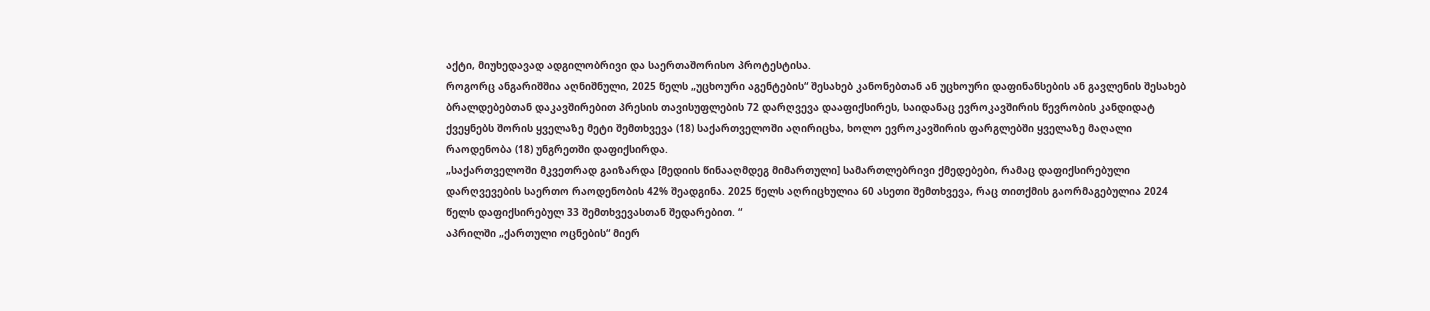აქტი, მიუხედავად ადგილობრივი და საერთაშორისო პროტესტისა.
როგორც ანგარიშშია აღნიშნული, 2025 წელს „უცხოური აგენტების“ შესახებ კანონებთან ან უცხოური დაფინანსების ან გავლენის შესახებ ბრალდებებთან დაკავშირებით პრესის თავისუფლების 72 დარღვევა დააფიქსირეს, საიდანაც ევროკავშირის წევრობის კანდიდატ ქვეყნებს შორის ყველაზე მეტი შემთხვევა (18) საქართველოში აღირიცხა, ხოლო ევროკავშირის ფარგლებში ყველაზე მაღალი რაოდენობა (18) უნგრეთში დაფიქსირდა.
„საქართველოში მკვეთრად გაიზარდა [მედიის წინააღმდეგ მიმართული] სამართლებრივი ქმედებები, რამაც დაფიქსირებული დარღვევების საერთო რაოდენობის 42% შეადგინა. 2025 წელს აღრიცხულია 60 ასეთი შემთხვევა, რაც თითქმის გაორმაგებულია 2024 წელს დაფიქსირებულ 33 შემთხვევასთან შედარებით. “
აპრილში „ქართული ოცნების“ მიერ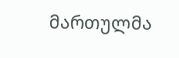მართულმა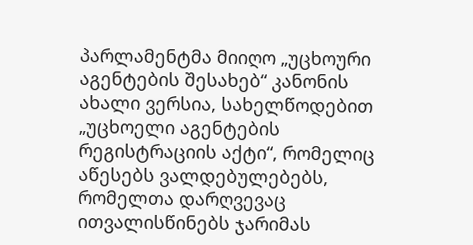პარლამენტმა მიიღო „უცხოური აგენტების შესახებ“ კანონის ახალი ვერსია, სახელწოდებით „უცხოელი აგენტების რეგისტრაციის აქტი“, რომელიც აწესებს ვალდებულებებს, რომელთა დარღვევაც ითვალისწინებს ჯარიმას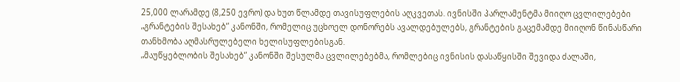25,000 ლარამდე (8,250 ევრო) და ხუთ წლამდე თავისუფლების აღკვეთას. ივნისში პარლამენტმა მიიღო ცვლილებები „გრანტების შესახებ“ კანონში, რომელიც უცხოელ დონორებს ავალდებულებს, გრანტების გაცემამდე მიიღონ წინასწარი თანხმობა აღმასრულებელი ხელისუფლებისგან.
„მაუწყებლობის შესახებ“ კანონში შესულმა ცვლილებებმა, რომლებიც ივნისის დასაწყისში შევიდა ძალაში,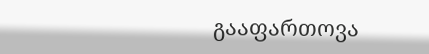გააფართოვა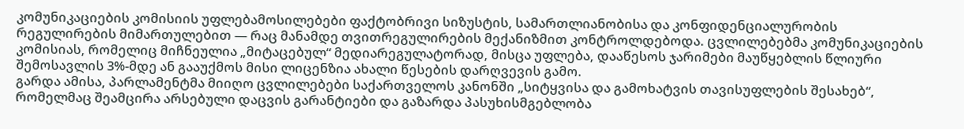კომუნიკაციების კომისიის უფლებამოსილებები ფაქტობრივი სიზუსტის, სამართლიანობისა და კონფიდენციალურობის რეგულირების მიმართულებით — რაც მანამდე თვითრეგულირების მექანიზმით კონტროლდებოდა. ცვლილებებმა კომუნიკაციების კომისიას, რომელიც მიჩნეულია „მიტაცებულ“ მედიარეგულატორად, მისცა უფლება, დააწესოს ჯარიმები მაუწყებლის წლიური შემოსავლის 3%-მდე ან გააუქმოს მისი ლიცენზია ახალი წესების დარღვევის გამო.
გარდა ამისა, პარლამენტმა მიიღო ცვლილებები საქართველოს კანონში „სიტყვისა და გამოხატვის თავისუფლების შესახებ“, რომელმაც შეამცირა არსებული დაცვის გარანტიები და გაზარდა პასუხისმგებლობა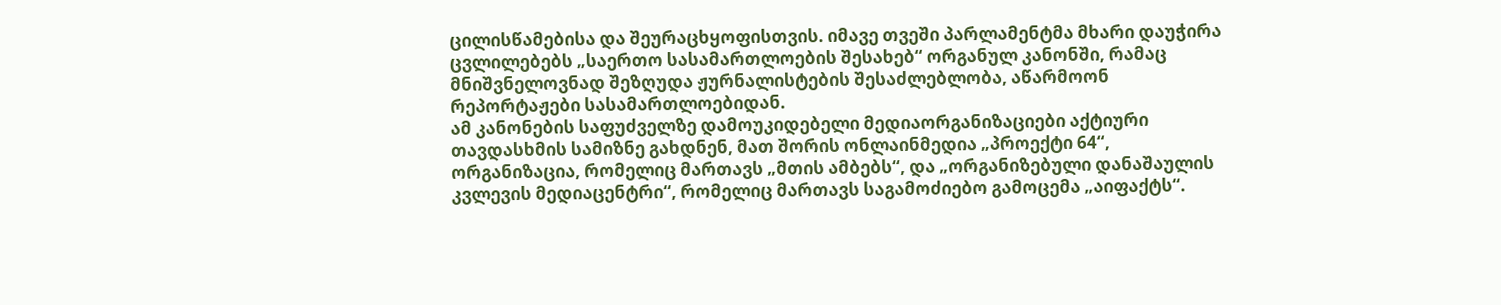ცილისწამებისა და შეურაცხყოფისთვის. იმავე თვეში პარლამენტმა მხარი დაუჭირა ცვლილებებს „საერთო სასამართლოების შესახებ“ ორგანულ კანონში, რამაც მნიშვნელოვნად შეზღუდა ჟურნალისტების შესაძლებლობა, აწარმოონ რეპორტაჟები სასამართლოებიდან.
ამ კანონების საფუძველზე დამოუკიდებელი მედიაორგანიზაციები აქტიური თავდასხმის სამიზნე გახდნენ, მათ შორის ონლაინმედია „პროექტი 64“, ორგანიზაცია, რომელიც მართავს „მთის ამბებს“, და „ორგანიზებული დანაშაულის კვლევის მედიაცენტრი“, რომელიც მართავს საგამოძიებო გამოცემა „აიფაქტს“.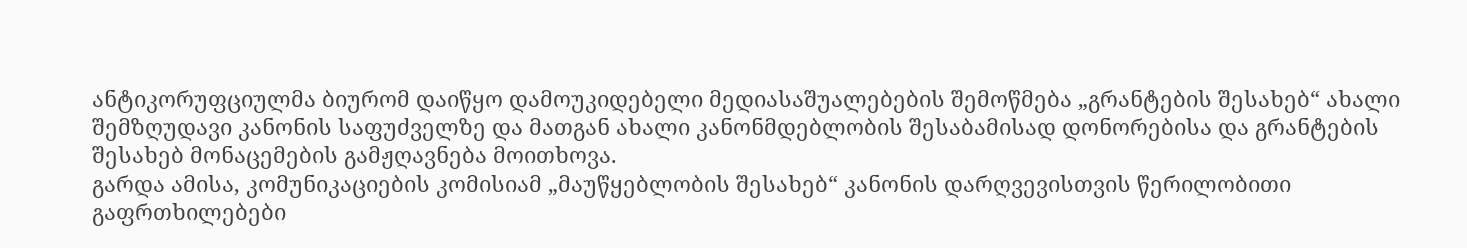ანტიკორუფციულმა ბიურომ დაიწყო დამოუკიდებელი მედიასაშუალებების შემოწმება „გრანტების შესახებ“ ახალი შემზღუდავი კანონის საფუძველზე და მათგან ახალი კანონმდებლობის შესაბამისად დონორებისა და გრანტების შესახებ მონაცემების გამჟღავნება მოითხოვა.
გარდა ამისა, კომუნიკაციების კომისიამ „მაუწყებლობის შესახებ“ კანონის დარღვევისთვის წერილობითი გაფრთხილებები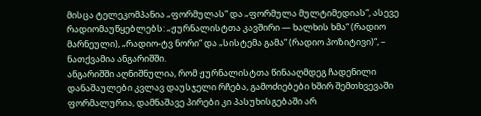მისცა ტელეკომპანია „ფორმულას“ და „ფორმულა მულტიმედიას“, ასევე რადიომაუწყებლებს: „ჟურნალისტთა კავშირი — ხალხის ხმა“ (რადიო მარნეული), „რადიო-ტვ ნორი“ და „სისტემა გამა“ (რადიო პოზიტივი)“, – ნათქვამია ანგარიშში.
ანგარიშში აღნიშნულია, რომ ჟურნალისტთა წინააღმდეგ ჩადენილი დანაშაულები კვლავ დაუსჯელი რჩება, გამოძიებები ხშირ შემთხვევაში ფორმალურია, დამნაშავე პირები კი პასუხისგებაში არ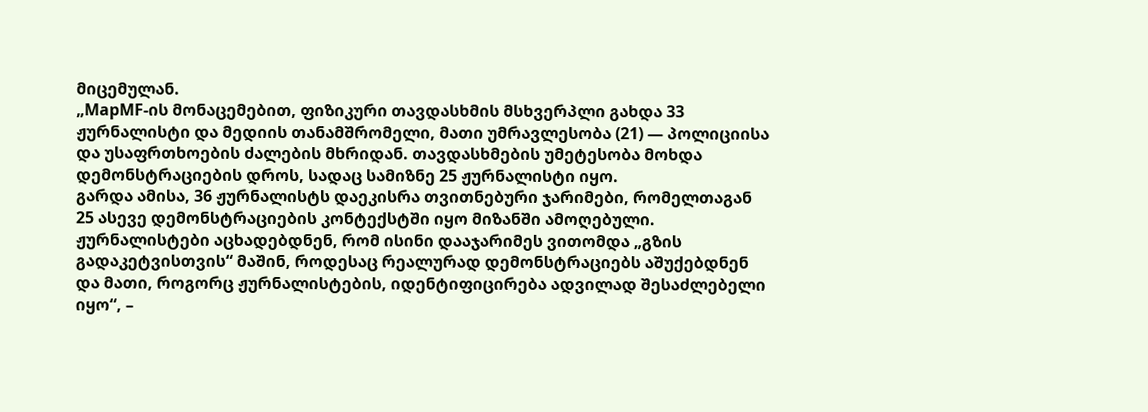მიცემულან.
„MapMF-ის მონაცემებით, ფიზიკური თავდასხმის მსხვერპლი გახდა 33 ჟურნალისტი და მედიის თანამშრომელი, მათი უმრავლესობა (21) — პოლიციისა და უსაფრთხოების ძალების მხრიდან. თავდასხმების უმეტესობა მოხდა დემონსტრაციების დროს, სადაც სამიზნე 25 ჟურნალისტი იყო.
გარდა ამისა, 36 ჟურნალისტს დაეკისრა თვითნებური ჯარიმები, რომელთაგან 25 ასევე დემონსტრაციების კონტექსტში იყო მიზანში ამოღებული. ჟურნალისტები აცხადებდნენ, რომ ისინი დააჯარიმეს ვითომდა „გზის გადაკეტვისთვის“ მაშინ, როდესაც რეალურად დემონსტრაციებს აშუქებდნენ და მათი, როგორც ჟურნალისტების, იდენტიფიცირება ადვილად შესაძლებელი იყო“, –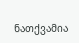ნათქვამია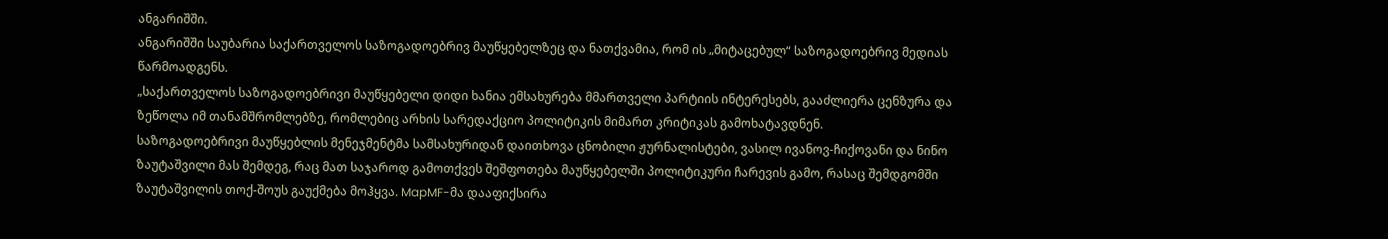ანგარიშში.
ანგარიშში საუბარია საქართველოს საზოგადოებრივ მაუწყებელზეც და ნათქვამია, რომ ის „მიტაცებულ“ საზოგადოებრივ მედიას წარმოადგენს.
„საქართველოს საზოგადოებრივი მაუწყებელი დიდი ხანია ემსახურება მმართველი პარტიის ინტერესებს, გააძლიერა ცენზურა და ზეწოლა იმ თანამშრომლებზე, რომლებიც არხის სარედაქციო პოლიტიკის მიმართ კრიტიკას გამოხატავდნენ.
საზოგადოებრივი მაუწყებლის მენეჯმენტმა სამსახურიდან დაითხოვა ცნობილი ჟურნალისტები, ვასილ ივანოვ-ჩიქოვანი და ნინო ზაუტაშვილი მას შემდეგ, რაც მათ საჯაროდ გამოთქვეს შეშფოთება მაუწყებელში პოლიტიკური ჩარევის გამო, რასაც შემდგომში ზაუტაშვილის თოქ-შოუს გაუქმება მოჰყვა. MapMF-მა დააფიქსირა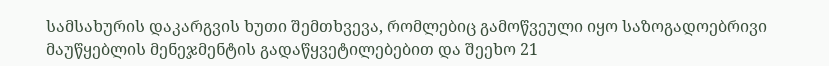სამსახურის დაკარგვის ხუთი შემთხვევა, რომლებიც გამოწვეული იყო საზოგადოებრივი მაუწყებლის მენეჯმენტის გადაწყვეტილებებით და შეეხო 21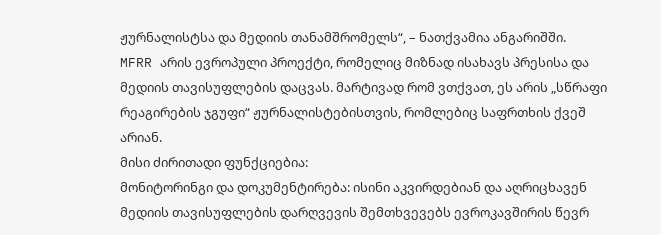ჟურნალისტსა და მედიის თანამშრომელს“, – ნათქვამია ანგარიშში.
MFRR არის ევროპული პროექტი, რომელიც მიზნად ისახავს პრესისა და მედიის თავისუფლების დაცვას. მარტივად რომ ვთქვათ, ეს არის „სწრაფი რეაგირების ჯგუფი“ ჟურნალისტებისთვის, რომლებიც საფრთხის ქვეშ არიან.
მისი ძირითადი ფუნქციებია:
მონიტორინგი და დოკუმენტირება: ისინი აკვირდებიან და აღრიცხავენ მედიის თავისუფლების დარღვევის შემთხვევებს ევროკავშირის წევრ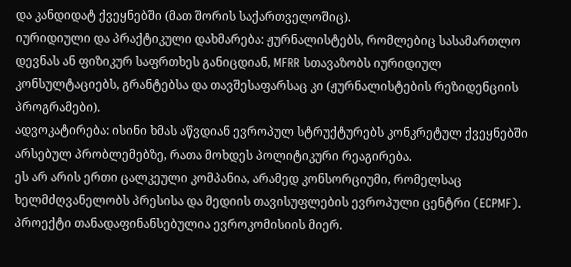და კანდიდატ ქვეყნებში (მათ შორის საქართველოშიც).
იურიდიული და პრაქტიკული დახმარება: ჟურნალისტებს, რომლებიც სასამართლო დევნას ან ფიზიკურ საფრთხეს განიცდიან, MFRR სთავაზობს იურიდიულ კონსულტაციებს, გრანტებსა და თავშესაფარსაც კი (ჟურნალისტების რეზიდენციის პროგრამები).
ადვოკატირება: ისინი ხმას აწვდიან ევროპულ სტრუქტურებს კონკრეტულ ქვეყნებში არსებულ პრობლემებზე, რათა მოხდეს პოლიტიკური რეაგირება.
ეს არ არის ერთი ცალკეული კომპანია, არამედ კონსორციუმი, რომელსაც ხელმძღვანელობს პრესისა და მედიის თავისუფლების ევროპული ცენტრი (ECPMF). პროექტი თანადაფინანსებულია ევროკომისიის მიერ.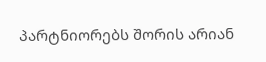პარტნიორებს შორის არიან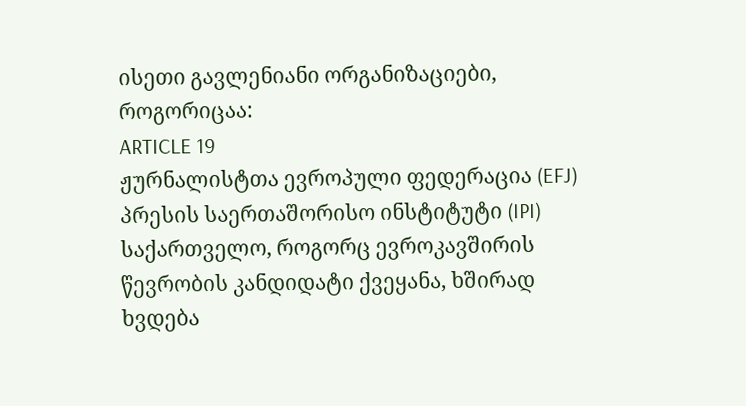ისეთი გავლენიანი ორგანიზაციები, როგორიცაა:
ARTICLE 19
ჟურნალისტთა ევროპული ფედერაცია (EFJ)
პრესის საერთაშორისო ინსტიტუტი (IPI)
საქართველო, როგორც ევროკავშირის წევრობის კანდიდატი ქვეყანა, ხშირად ხვდება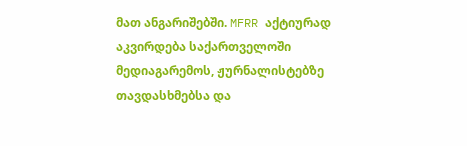მათ ანგარიშებში. MFRR აქტიურად აკვირდება საქართველოში მედიაგარემოს, ჟურნალისტებზე თავდასხმებსა და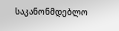საკანონმდებლო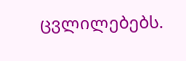ცვლილებებს.